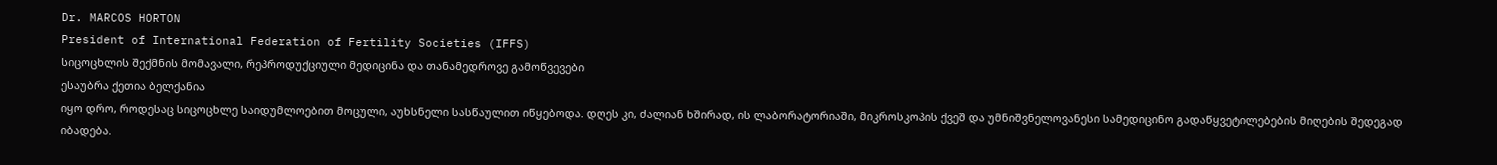Dr. MARCOS HORTON
President of International Federation of Fertility Societies (IFFS)
სიცოცხლის შექმნის მომავალი, რეპროდუქციული მედიცინა და თანამედროვე გამოწვევები
ესაუბრა ქეთია ბელქანია
იყო დრო, როდესაც სიცოცხლე საიდუმლოებით მოცული, აუხსნელი სასწაულით იწყებოდა. დღეს კი, ძალიან ხშირად, ის ლაბორატორიაში, მიკროსკოპის ქვეშ და უმნიშვნელოვანესი სამედიცინო გადაწყვეტილებების მიღების შედეგად იბადება.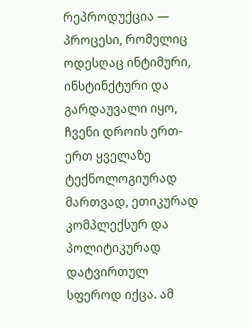რეპროდუქცია — პროცესი, რომელიც ოდესღაც ინტიმური, ინსტინქტური და გარდაუვალი იყო, ჩვენი დროის ერთ-ერთ ყველაზე ტექნოლოგიურად მართვად, ეთიკურად კომპლექსურ და პოლიტიკურად დატვირთულ სფეროდ იქცა. ამ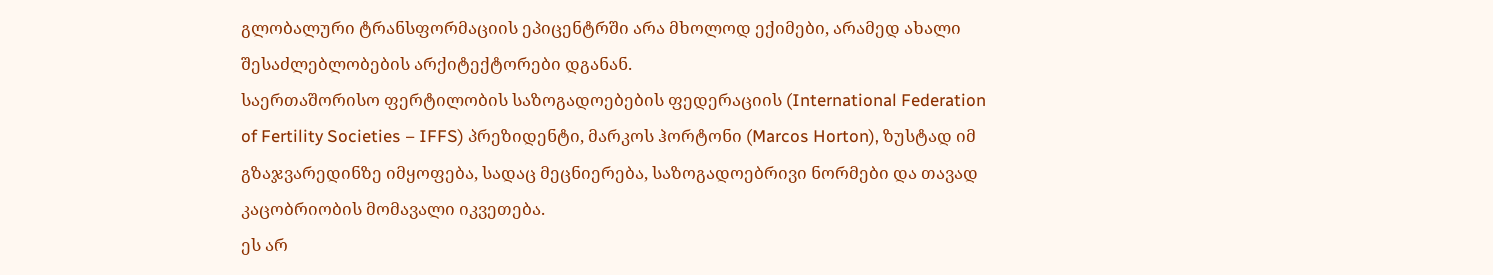გლობალური ტრანსფორმაციის ეპიცენტრში არა მხოლოდ ექიმები, არამედ ახალი შესაძლებლობების არქიტექტორები დგანან.
საერთაშორისო ფერტილობის საზოგადოებების ფედერაციის (International Federation of Fertility Societies – IFFS) პრეზიდენტი, მარკოს ჰორტონი (Marcos Horton), ზუსტად იმ გზაჯვარედინზე იმყოფება, სადაც მეცნიერება, საზოგადოებრივი ნორმები და თავად კაცობრიობის მომავალი იკვეთება.
ეს არ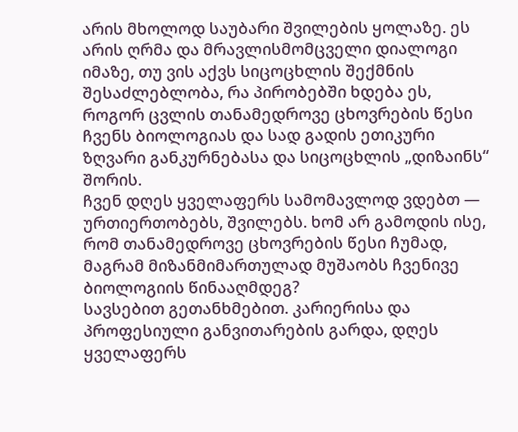არის მხოლოდ საუბარი შვილების ყოლაზე. ეს არის ღრმა და მრავლისმომცველი დიალოგი იმაზე, თუ ვის აქვს სიცოცხლის შექმნის შესაძლებლობა, რა პირობებში ხდება ეს, როგორ ცვლის თანამედროვე ცხოვრების წესი ჩვენს ბიოლოგიას და სად გადის ეთიკური ზღვარი განკურნებასა და სიცოცხლის „დიზაინს“ შორის.
ჩვენ დღეს ყველაფერს სამომავლოდ ვდებთ — ურთიერთობებს, შვილებს. ხომ არ გამოდის ისე, რომ თანამედროვე ცხოვრების წესი ჩუმად, მაგრამ მიზანმიმართულად მუშაობს ჩვენივე ბიოლოგიის წინააღმდეგ?
სავსებით გეთანხმებით. კარიერისა და პროფესიული განვითარების გარდა, დღეს ყველაფერს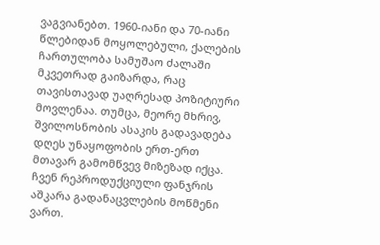ვაგვიანებთ. 1960-იანი და 70-იანი წლებიდან მოყოლებული, ქალების ჩართულობა სამუშაო ძალაში მკვეთრად გაიზარდა, რაც თავისთავად უაღრესად პოზიტიური მოვლენაა. თუმცა, მეორე მხრივ, შვილოსნობის ასაკის გადავადება დღეს უნაყოფობის ერთ-ერთ მთავარ გამომწვევ მიზეზად იქცა. ჩვენ რეპროდუქციული ფანჯრის აშკარა გადანაცვლების მოწმენი ვართ.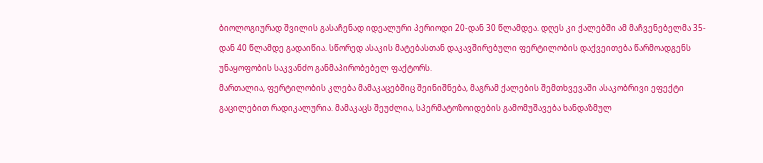ბიოლოგიურად შვილის გასაჩენად იდეალური პერიოდი 20-დან 30 წლამდეა. დღეს კი ქალებში ამ მაჩვენებელმა 35-დან 40 წლამდე გადაიწია. სწორედ ასაკის მატებასთან დაკავშირებული ფერტილობის დაქვეითება წარმოადგენს უნაყოფობის საკვანძო განმაპირობებელ ფაქტორს.
მართალია, ფერტილობის კლება მამაკაცებშიც შეინიშნება, მაგრამ ქალების შემთხვევაში ასაკობრივი ეფექტი გაცილებით რადიკალურია. მამაკაცს შეუძლია, სპერმატოზოიდების გამომუშავება ხანდაზმულ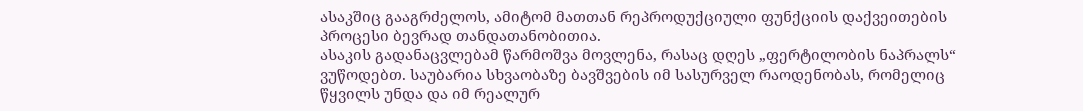ასაკშიც გააგრძელოს, ამიტომ მათთან რეპროდუქციული ფუნქციის დაქვეითების პროცესი ბევრად თანდათანობითია.
ასაკის გადანაცვლებამ წარმოშვა მოვლენა, რასაც დღეს „ფერტილობის ნაპრალს“ ვუწოდებთ. საუბარია სხვაობაზე ბავშვების იმ სასურველ რაოდენობას, რომელიც წყვილს უნდა და იმ რეალურ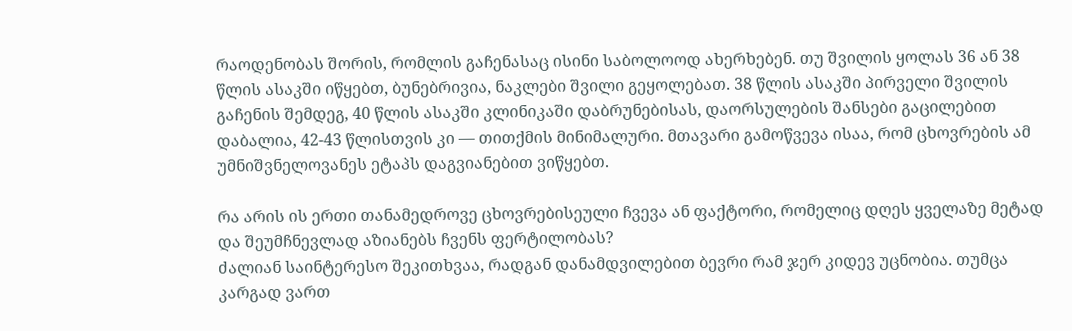რაოდენობას შორის, რომლის გაჩენასაც ისინი საბოლოოდ ახერხებენ. თუ შვილის ყოლას 36 ან 38 წლის ასაკში იწყებთ, ბუნებრივია, ნაკლები შვილი გეყოლებათ. 38 წლის ასაკში პირველი შვილის გაჩენის შემდეგ, 40 წლის ასაკში კლინიკაში დაბრუნებისას, დაორსულების შანსები გაცილებით დაბალია, 42-43 წლისთვის კი — თითქმის მინიმალური. მთავარი გამოწვევა ისაა, რომ ცხოვრების ამ უმნიშვნელოვანეს ეტაპს დაგვიანებით ვიწყებთ.

რა არის ის ერთი თანამედროვე ცხოვრებისეული ჩვევა ან ფაქტორი, რომელიც დღეს ყველაზე მეტად და შეუმჩნევლად აზიანებს ჩვენს ფერტილობას?
ძალიან საინტერესო შეკითხვაა, რადგან დანამდვილებით ბევრი რამ ჯერ კიდევ უცნობია. თუმცა კარგად ვართ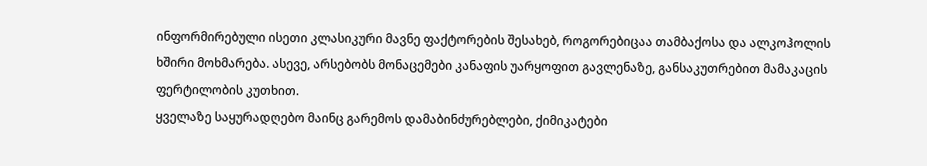ინფორმირებული ისეთი კლასიკური მავნე ფაქტორების შესახებ, როგორებიცაა თამბაქოსა და ალკოჰოლის ხშირი მოხმარება. ასევე, არსებობს მონაცემები კანაფის უარყოფით გავლენაზე, განსაკუთრებით მამაკაცის ფერტილობის კუთხით.
ყველაზე საყურადღებო მაინც გარემოს დამაბინძურებლები, ქიმიკატები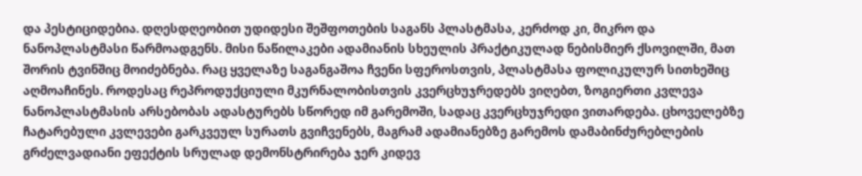და პესტიციდებია. დღესდღეობით უდიდესი შეშფოთების საგანს პლასტმასა, კერძოდ კი, მიკრო და ნანოპლასტმასი წარმოადგენს. მისი ნაწილაკები ადამიანის სხეულის პრაქტიკულად ნებისმიერ ქსოვილში, მათ შორის ტვინშიც მოიძებნება. რაც ყველაზე საგანგაშოა ჩვენი სფეროსთვის, პლასტმასა ფოლიკულურ სითხეშიც აღმოაჩინეს. როდესაც რეპროდუქციული მკურნალობისთვის კვერცხუჯრედებს ვიღებთ, ზოგიერთი კვლევა ნანოპლასტმასის არსებობას ადასტურებს სწორედ იმ გარემოში, სადაც კვერცხუჯრედი ვითარდება. ცხოველებზე ჩატარებული კვლევები გარკვეულ სურათს გვიჩვენებს, მაგრამ ადამიანებზე გარემოს დამაბინძურებლების გრძელვადიანი ეფექტის სრულად დემონსტრირება ჯერ კიდევ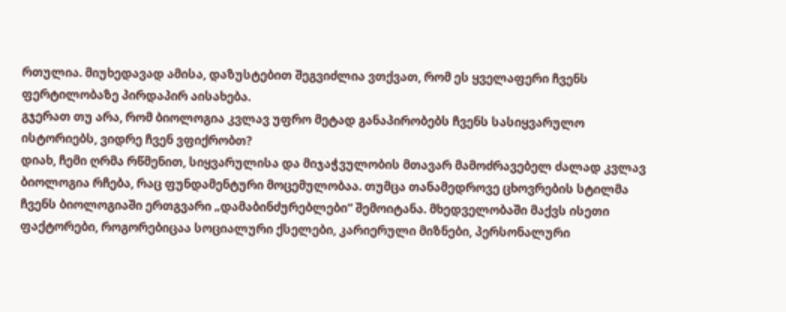რთულია. მიუხედავად ამისა, დაზუსტებით შეგვიძლია ვთქვათ, რომ ეს ყველაფერი ჩვენს ფერტილობაზე პირდაპირ აისახება.
გჯერათ თუ არა, რომ ბიოლოგია კვლავ უფრო მეტად განაპირობებს ჩვენს სასიყვარულო ისტორიებს, ვიდრე ჩვენ ვფიქრობთ?
დიახ, ჩემი ღრმა რწმენით, სიყვარულისა და მიჯაჭვულობის მთავარ მამოძრავებელ ძალად კვლავ ბიოლოგია რჩება, რაც ფუნდამენტური მოცემულობაა. თუმცა თანამედროვე ცხოვრების სტილმა ჩვენს ბიოლოგიაში ერთგვარი „დამაბინძურებლები“ შემოიტანა. მხედველობაში მაქვს ისეთი ფაქტორები, როგორებიცაა სოციალური ქსელები, კარიერული მიზნები, პერსონალური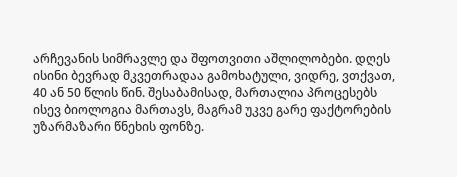არჩევანის სიმრავლე და შფოთვითი აშლილობები. დღეს ისინი ბევრად მკვეთრადაა გამოხატული, ვიდრე, ვთქვათ, 40 ან 50 წლის წინ. შესაბამისად, მართალია პროცესებს ისევ ბიოლოგია მართავს, მაგრამ უკვე გარე ფაქტორების უზარმაზარი წნეხის ფონზე.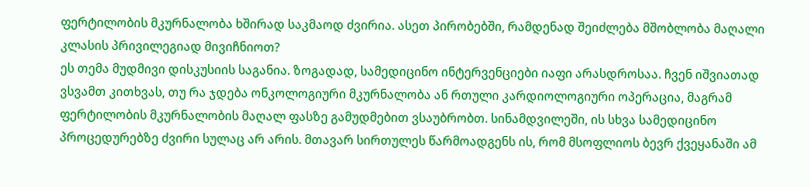ფერტილობის მკურნალობა ხშირად საკმაოდ ძვირია. ასეთ პირობებში, რამდენად შეიძლება მშობლობა მაღალი კლასის პრივილეგიად მივიჩნიოთ?
ეს თემა მუდმივი დისკუსიის საგანია. ზოგადად, სამედიცინო ინტერვენციები იაფი არასდროსაა. ჩვენ იშვიათად ვსვამთ კითხვას, თუ რა ჯდება ონკოლოგიური მკურნალობა ან რთული კარდიოლოგიური ოპერაცია, მაგრამ ფერტილობის მკურნალობის მაღალ ფასზე გამუდმებით ვსაუბრობთ. სინამდვილეში, ის სხვა სამედიცინო პროცედურებზე ძვირი სულაც არ არის. მთავარ სირთულეს წარმოადგენს ის, რომ მსოფლიოს ბევრ ქვეყანაში ამ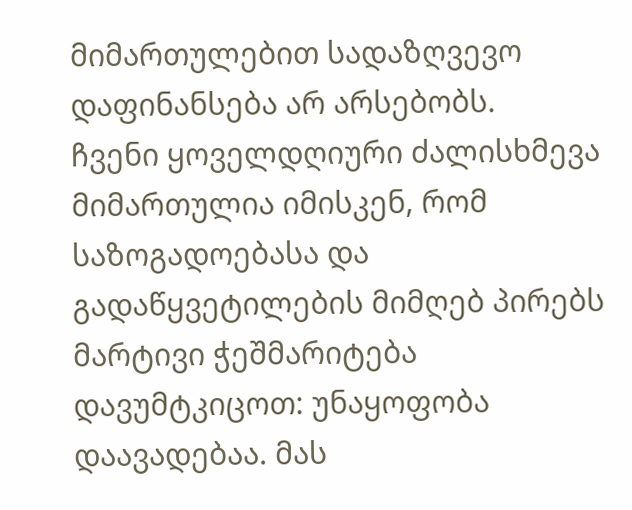მიმართულებით სადაზღვევო დაფინანსება არ არსებობს.
ჩვენი ყოველდღიური ძალისხმევა მიმართულია იმისკენ, რომ საზოგადოებასა და გადაწყვეტილების მიმღებ პირებს მარტივი ჭეშმარიტება დავუმტკიცოთ: უნაყოფობა დაავადებაა. მას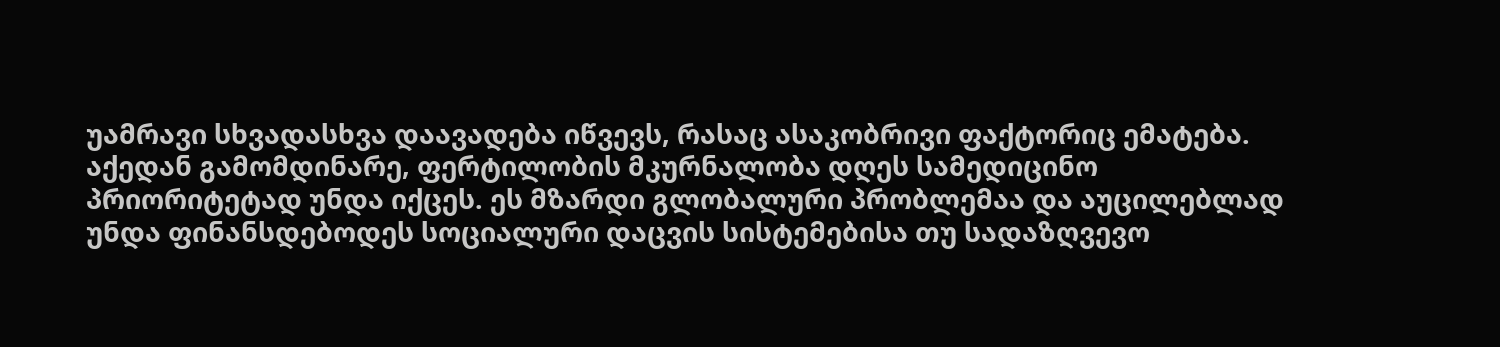უამრავი სხვადასხვა დაავადება იწვევს, რასაც ასაკობრივი ფაქტორიც ემატება. აქედან გამომდინარე, ფერტილობის მკურნალობა დღეს სამედიცინო პრიორიტეტად უნდა იქცეს. ეს მზარდი გლობალური პრობლემაა და აუცილებლად უნდა ფინანსდებოდეს სოციალური დაცვის სისტემებისა თუ სადაზღვევო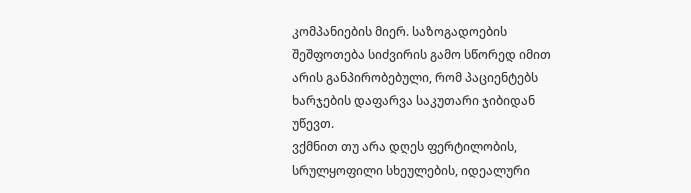კომპანიების მიერ. საზოგადოების შეშფოთება სიძვირის გამო სწორედ იმით არის განპირობებული, რომ პაციენტებს ხარჯების დაფარვა საკუთარი ჯიბიდან უწევთ.
ვქმნით თუ არა დღეს ფერტილობის, სრულყოფილი სხეულების, იდეალური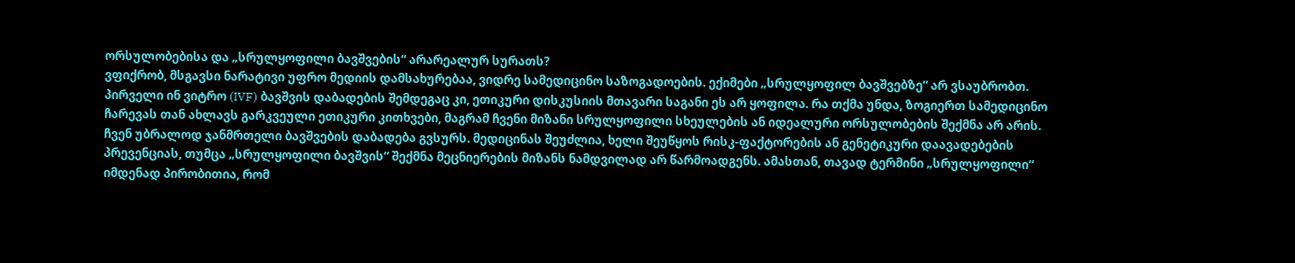ორსულობებისა და „სრულყოფილი ბავშვების“ არარეალურ სურათს?
ვფიქრობ, მსგავსი ნარატივი უფრო მედიის დამსახურებაა, ვიდრე სამედიცინო საზოგადოების. ექიმები „სრულყოფილ ბავშვებზე“ არ ვსაუბრობთ. პირველი ინ ვიტრო (IVF) ბავშვის დაბადების შემდეგაც კი, ეთიკური დისკუსიის მთავარი საგანი ეს არ ყოფილა. რა თქმა უნდა, ზოგიერთ სამედიცინო ჩარევას თან ახლავს გარკვეული ეთიკური კითხვები, მაგრამ ჩვენი მიზანი სრულყოფილი სხეულების ან იდეალური ორსულობების შექმნა არ არის. ჩვენ უბრალოდ ჯანმრთელი ბავშვების დაბადება გვსურს. მედიცინას შეუძლია, ხელი შეუწყოს რისკ-ფაქტორების ან გენეტიკური დაავადებების პრევენციას, თუმცა „სრულყოფილი ბავშვის“ შექმნა მეცნიერების მიზანს ნამდვილად არ წარმოადგენს. ამასთან, თავად ტერმინი „სრულყოფილი“ იმდენად პირობითია, რომ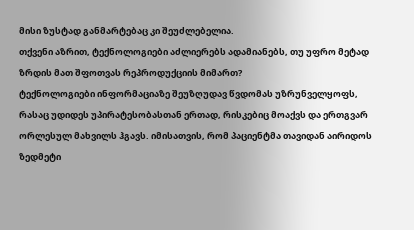მისი ზუსტად განმარტებაც კი შეუძლებელია.
თქვენი აზრით, ტექნოლოგიები აძლიერებს ადამიანებს, თუ უფრო მეტად ზრდის მათ შფოთვას რეპროდუქციის მიმართ?
ტექნოლოგიები ინფორმაციაზე შეუზღუდავ წვდომას უზრუნველყოფს, რასაც უდიდეს უპირატესობასთან ერთად, რისკებიც მოაქვს და ერთგვარ ორლესულ მახვილს ჰგავს. იმისათვის, რომ პაციენტმა თავიდან აირიდოს ზედმეტი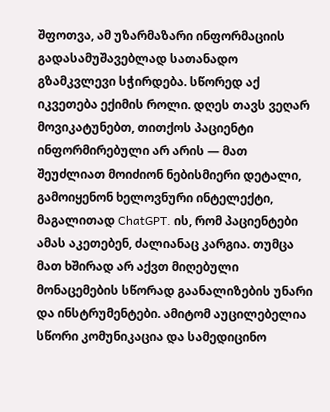შფოთვა, ამ უზარმაზარი ინფორმაციის გადასამუშავებლად სათანადო გზამკვლევი სჭირდება. სწორედ აქ იკვეთება ექიმის როლი. დღეს თავს ვეღარ მოვიკატუნებთ, თითქოს პაციენტი ინფორმირებული არ არის — მათ შეუძლიათ მოიძიონ ნებისმიერი დეტალი, გამოიყენონ ხელოვნური ინტელექტი, მაგალითად ChatGPT. ის, რომ პაციენტები ამას აკეთებენ, ძალიანაც კარგია. თუმცა მათ ხშირად არ აქვთ მიღებული მონაცემების სწორად გაანალიზების უნარი და ინსტრუმენტები. ამიტომ აუცილებელია სწორი კომუნიკაცია და სამედიცინო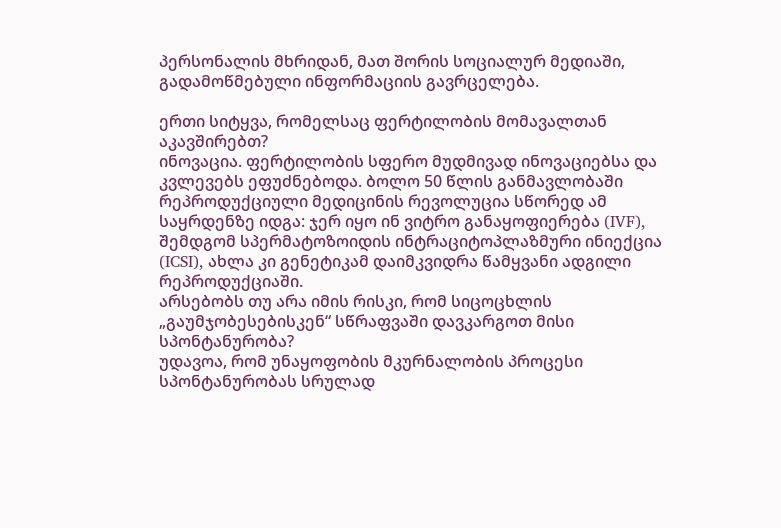პერსონალის მხრიდან, მათ შორის სოციალურ მედიაში, გადამოწმებული ინფორმაციის გავრცელება.

ერთი სიტყვა, რომელსაც ფერტილობის მომავალთან აკავშირებთ?
ინოვაცია. ფერტილობის სფერო მუდმივად ინოვაციებსა და კვლევებს ეფუძნებოდა. ბოლო 50 წლის განმავლობაში რეპროდუქციული მედიცინის რევოლუცია სწორედ ამ საყრდენზე იდგა: ჯერ იყო ინ ვიტრო განაყოფიერება (IVF), შემდგომ სპერმატოზოიდის ინტრაციტოპლაზმური ინიექცია (ICSI), ახლა კი გენეტიკამ დაიმკვიდრა წამყვანი ადგილი რეპროდუქციაში.
არსებობს თუ არა იმის რისკი, რომ სიცოცხლის „გაუმჯობესებისკენ“ სწრაფვაში დავკარგოთ მისი სპონტანურობა?
უდავოა, რომ უნაყოფობის მკურნალობის პროცესი სპონტანურობას სრულად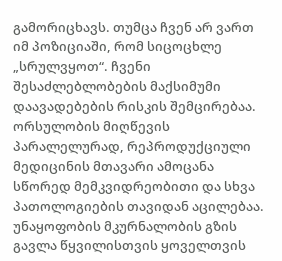გამორიცხავს. თუმცა ჩვენ არ ვართ იმ პოზიციაში, რომ სიცოცხლე „სრულვყოთ“. ჩვენი შესაძლებლობების მაქსიმუმი დაავადებების რისკის შემცირებაა. ორსულობის მიღწევის პარალელურად, რეპროდუქციული მედიცინის მთავარი ამოცანა სწორედ მემკვიდრეობითი და სხვა პათოლოგიების თავიდან აცილებაა. უნაყოფობის მკურნალობის გზის გავლა წყვილისთვის ყოველთვის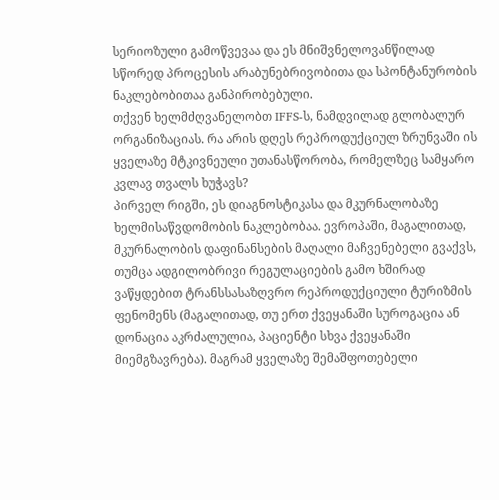სერიოზული გამოწვევაა და ეს მნიშვნელოვანწილად სწორედ პროცესის არაბუნებრივობითა და სპონტანურობის ნაკლებობითაა განპირობებული.
თქვენ ხელმძღვანელობთ IFFS-ს, ნამდვილად გლობალურ ორგანიზაციას. რა არის დღეს რეპროდუქციულ ზრუნვაში ის ყველაზე მტკივნეული უთანასწორობა, რომელზეც სამყარო კვლავ თვალს ხუჭავს?
პირველ რიგში, ეს დიაგნოსტიკასა და მკურნალობაზე ხელმისაწვდომობის ნაკლებობაა. ევროპაში, მაგალითად, მკურნალობის დაფინანსების მაღალი მაჩვენებელი გვაქვს, თუმცა ადგილობრივი რეგულაციების გამო ხშირად ვაწყდებით ტრანსსასაზღვრო რეპროდუქციული ტურიზმის ფენომენს (მაგალითად, თუ ერთ ქვეყანაში სუროგაცია ან დონაცია აკრძალულია, პაციენტი სხვა ქვეყანაში მიემგზავრება). მაგრამ ყველაზე შემაშფოთებელი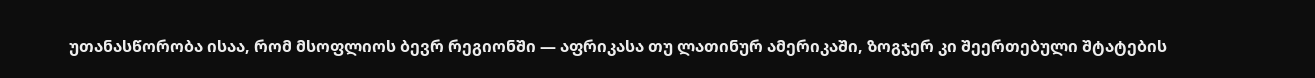უთანასწორობა ისაა, რომ მსოფლიოს ბევრ რეგიონში — აფრიკასა თუ ლათინურ ამერიკაში, ზოგჯერ კი შეერთებული შტატების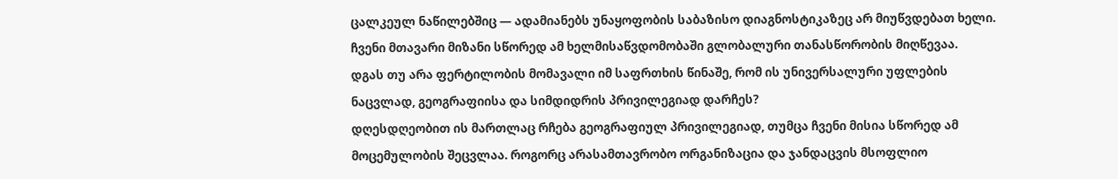ცალკეულ ნაწილებშიც — ადამიანებს უნაყოფობის საბაზისო დიაგნოსტიკაზეც არ მიუწვდებათ ხელი. ჩვენი მთავარი მიზანი სწორედ ამ ხელმისაწვდომობაში გლობალური თანასწორობის მიღწევაა.
დგას თუ არა ფერტილობის მომავალი იმ საფრთხის წინაშე, რომ ის უნივერსალური უფლების ნაცვლად, გეოგრაფიისა და სიმდიდრის პრივილეგიად დარჩეს?
დღესდღეობით ის მართლაც რჩება გეოგრაფიულ პრივილეგიად, თუმცა ჩვენი მისია სწორედ ამ მოცემულობის შეცვლაა. როგორც არასამთავრობო ორგანიზაცია და ჯანდაცვის მსოფლიო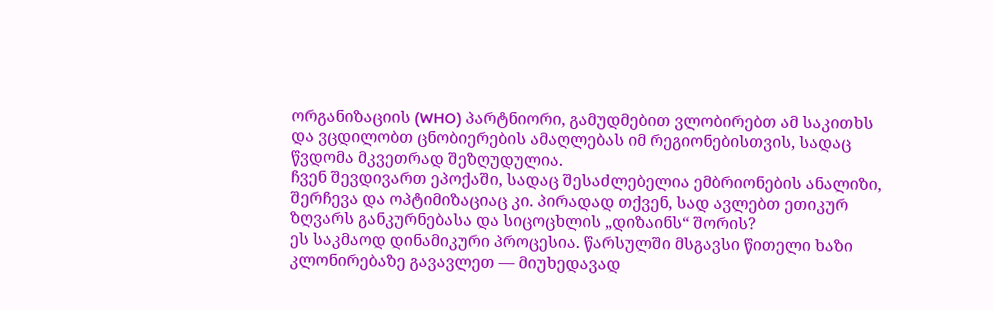ორგანიზაციის (WHO) პარტნიორი, გამუდმებით ვლობირებთ ამ საკითხს და ვცდილობთ ცნობიერების ამაღლებას იმ რეგიონებისთვის, სადაც წვდომა მკვეთრად შეზღუდულია.
ჩვენ შევდივართ ეპოქაში, სადაც შესაძლებელია ემბრიონების ანალიზი, შერჩევა და ოპტიმიზაციაც კი. პირადად თქვენ, სად ავლებთ ეთიკურ ზღვარს განკურნებასა და სიცოცხლის „დიზაინს“ შორის?
ეს საკმაოდ დინამიკური პროცესია. წარსულში მსგავსი წითელი ხაზი კლონირებაზე გავავლეთ — მიუხედავად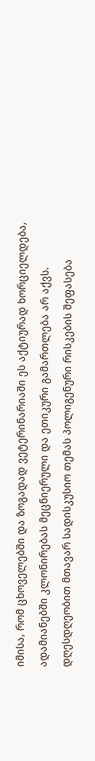იმისა, რომ ცხოველებში და ზოგადად ვეტერინარიაში ეს აქტიურად ხორციელდება, ადამიანებში კლონირებას მეცნიერული და ეთიკური გამართლება არ აქვს. დღესდღეობით მთავარ სადისკუსიო თემას პოლიგენური რისკების შეფასება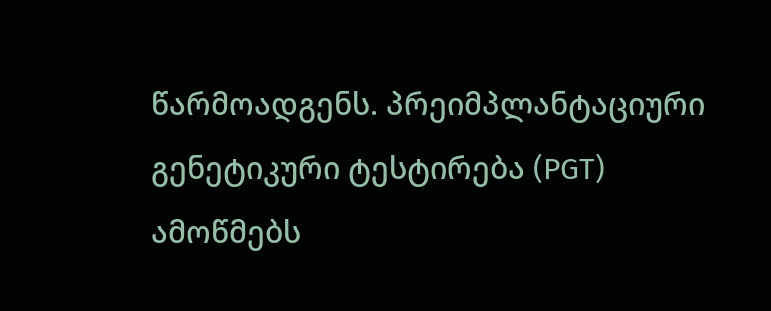წარმოადგენს. პრეიმპლანტაციური გენეტიკური ტესტირება (PGT) ამოწმებს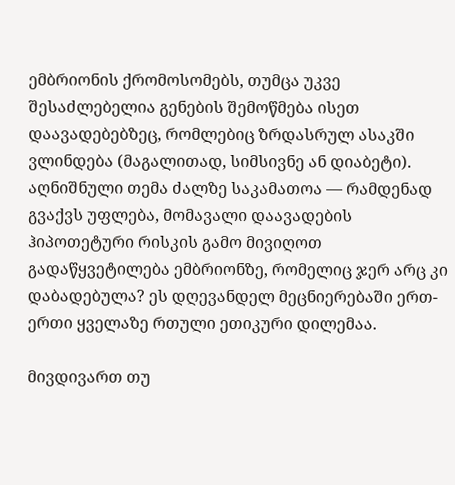ემბრიონის ქრომოსომებს, თუმცა უკვე შესაძლებელია გენების შემოწმება ისეთ დაავადებებზეც, რომლებიც ზრდასრულ ასაკში ვლინდება (მაგალითად, სიმსივნე ან დიაბეტი). აღნიშნული თემა ძალზე საკამათოა — რამდენად გვაქვს უფლება, მომავალი დაავადების ჰიპოთეტური რისკის გამო მივიღოთ გადაწყვეტილება ემბრიონზე, რომელიც ჯერ არც კი დაბადებულა? ეს დღევანდელ მეცნიერებაში ერთ-ერთი ყველაზე რთული ეთიკური დილემაა.

მივდივართ თუ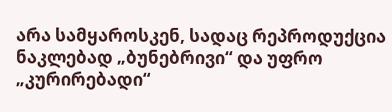არა სამყაროსკენ, სადაც რეპროდუქცია ნაკლებად „ბუნებრივი“ და უფრო „კურირებადი“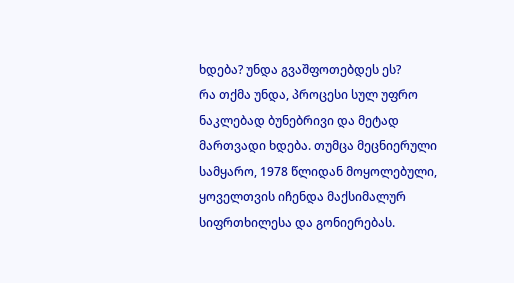ხდება? უნდა გვაშფოთებდეს ეს?
რა თქმა უნდა, პროცესი სულ უფრო ნაკლებად ბუნებრივი და მეტად მართვადი ხდება. თუმცა მეცნიერული სამყარო, 1978 წლიდან მოყოლებული, ყოველთვის იჩენდა მაქსიმალურ სიფრთხილესა და გონიერებას.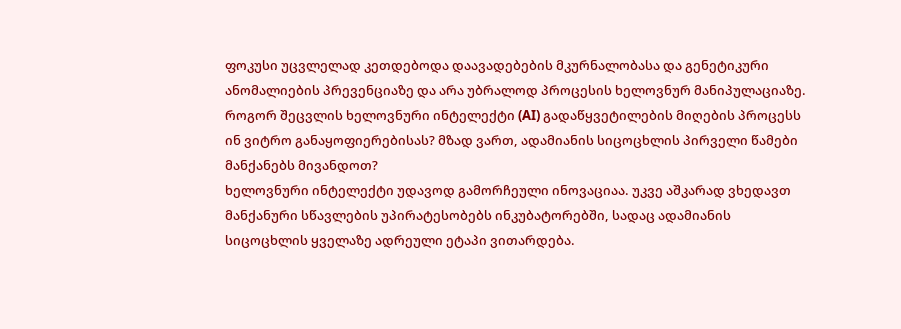ფოკუსი უცვლელად კეთდებოდა დაავადებების მკურნალობასა და გენეტიკური ანომალიების პრევენციაზე და არა უბრალოდ პროცესის ხელოვნურ მანიპულაციაზე.
როგორ შეცვლის ხელოვნური ინტელექტი (AI) გადაწყვეტილების მიღების პროცესს ინ ვიტრო განაყოფიერებისას? მზად ვართ, ადამიანის სიცოცხლის პირველი წამები მანქანებს მივანდოთ?
ხელოვნური ინტელექტი უდავოდ გამორჩეული ინოვაციაა. უკვე აშკარად ვხედავთ მანქანური სწავლების უპირატესობებს ინკუბატორებში, სადაც ადამიანის სიცოცხლის ყველაზე ადრეული ეტაპი ვითარდება.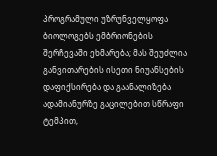პროგრამული უზრუნველყოფა ბიოლოგებს ემბრიონების შერჩევაში ეხმარება; მას შეუძლია განვითარების ისეთი ნიუანსების დაფიქსირება და გაანალიზება ადამიანურზე გაცილებით სწრაფი ტემპით,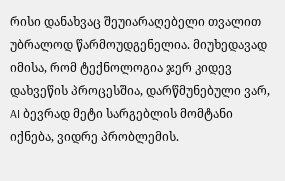რისი დანახვაც შეუიარაღებელი თვალით უბრალოდ წარმოუდგენელია. მიუხედავად იმისა, რომ ტექნოლოგია ჯერ კიდევ დახვეწის პროცესშია, დარწმუნებული ვარ, AI ბევრად მეტი სარგებლის მომტანი იქნება, ვიდრე პრობლემის.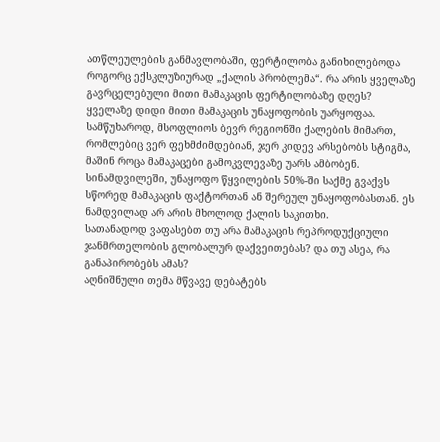ათწლეულების განმავლობაში, ფერტილობა განიხილებოდა როგორც ექსკლუზიურად „ქალის პრობლემა“. რა არის ყველაზე გავრცელებული მითი მამაკაცის ფერტილობაზე დღეს?
ყველაზე დიდი მითი მამაკაცის უნაყოფობის უარყოფაა. სამწუხაროდ, მსოფლიოს ბევრ რეგიონში ქალების მიმართ, რომლებიც ვერ ფეხმძიმდებიან, ჯერ კიდევ არსებობს სტიგმა, მაშინ როცა მამაკაცები გამოკვლევაზე უარს ამბობენ. სინამდვილეში, უნაყოფო წყვილების 50%-ში საქმე გვაქვს სწორედ მამაკაცის ფაქტორთან ან შერეულ უნაყოფობასთან. ეს ნამდვილად არ არის მხოლოდ ქალის საკითხი.
სათანადოდ ვაფასებთ თუ არა მამაკაცის რეპროდუქციული ჯანმრთელობის გლობალურ დაქვეითებას? და თუ ასეა, რა განაპირობებს ამას?
აღნიშნული თემა მწვავე დებატებს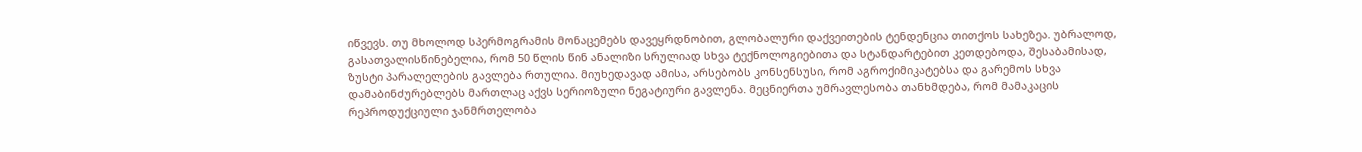იწვევს. თუ მხოლოდ სპერმოგრამის მონაცემებს დავეყრდნობით, გლობალური დაქვეითების ტენდენცია თითქოს სახეზეა. უბრალოდ, გასათვალისწინებელია, რომ 50 წლის წინ ანალიზი სრულიად სხვა ტექნოლოგიებითა და სტანდარტებით კეთდებოდა, შესაბამისად, ზუსტი პარალელების გავლება რთულია. მიუხედავად ამისა, არსებობს კონსენსუსი, რომ აგროქიმიკატებსა და გარემოს სხვა დამაბინძურებლებს მართლაც აქვს სერიოზული ნეგატიური გავლენა. მეცნიერთა უმრავლესობა თანხმდება, რომ მამაკაცის რეპროდუქციული ჯანმრთელობა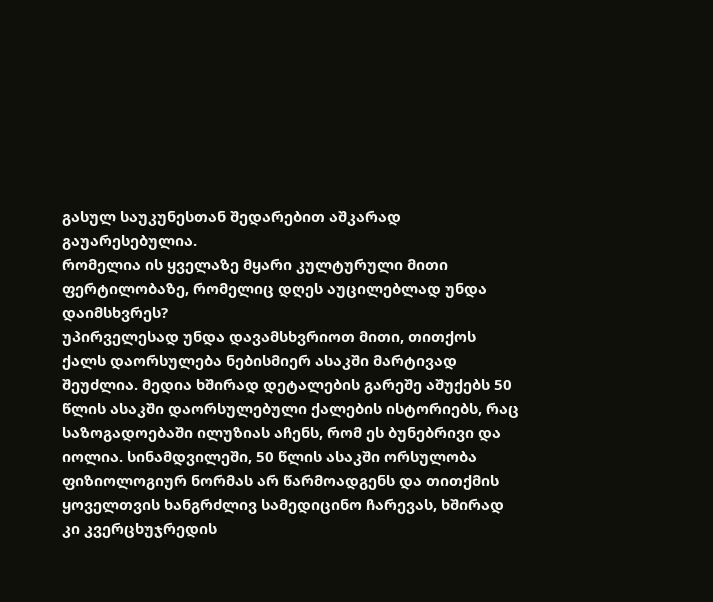გასულ საუკუნესთან შედარებით აშკარად გაუარესებულია.
რომელია ის ყველაზე მყარი კულტურული მითი ფერტილობაზე, რომელიც დღეს აუცილებლად უნდა დაიმსხვრეს?
უპირველესად უნდა დავამსხვრიოთ მითი, თითქოს ქალს დაორსულება ნებისმიერ ასაკში მარტივად შეუძლია. მედია ხშირად დეტალების გარეშე აშუქებს 50 წლის ასაკში დაორსულებული ქალების ისტორიებს, რაც საზოგადოებაში ილუზიას აჩენს, რომ ეს ბუნებრივი და იოლია. სინამდვილეში, 50 წლის ასაკში ორსულობა ფიზიოლოგიურ ნორმას არ წარმოადგენს და თითქმის ყოველთვის ხანგრძლივ სამედიცინო ჩარევას, ხშირად კი კვერცხუჯრედის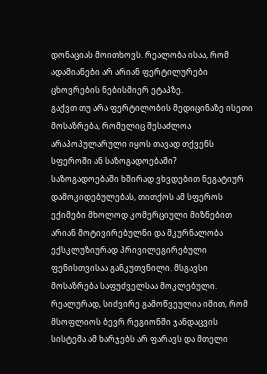დონაციას მოითხოვს. რეალობა ისაა, რომ ადამიანები არ არიან ფერტილურები ცხოვრების ნებისმიერ ეტაპზე.
გაქვთ თუ არა ფერტილობის მედიცინაზე ისეთი მოსაზრება, რომელიც შესაძლოა არაპოპულარული იყოს თავად თქვენს სფეროში ან საზოგადოებაში?
საზოგადოებაში ხშირად ვხვდებით ნეგატიურ დამოკიდებულებას, თითქოს ამ სფეროს ექიმები მხოლოდ კომერციული მიზნებით არიან მოტივირებულნი და მკურნალობა ექსკლუზიურად პრივილეგირებული ფენისთვისაა განკუთვნილი. მსგავსი მოსაზრება საფუძველსაა მოკლებული. რეალურად, სიძვირე გამოწვეულია იმით, რომ მსოფლიოს ბევრ რეგიონში ჯანდაცვის სისტემა ამ ხარჯებს არ ფარავს და მთელი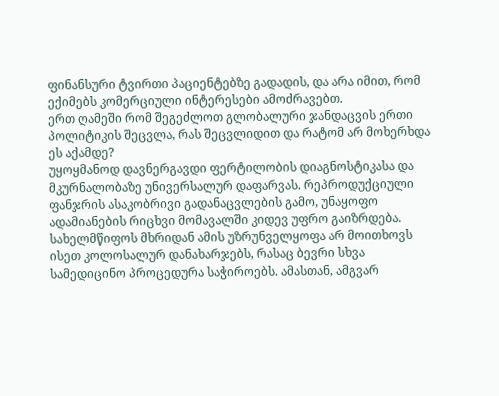ფინანსური ტვირთი პაციენტებზე გადადის, და არა იმით, რომ ექიმებს კომერციული ინტერესები ამოძრავებთ.
ერთ ღამეში რომ შეგეძლოთ გლობალური ჯანდაცვის ერთი პოლიტიკის შეცვლა, რას შეცვლიდით და რატომ არ მოხერხდა ეს აქამდე?
უყოყმანოდ დავნერგავდი ფერტილობის დიაგნოსტიკასა და მკურნალობაზე უნივერსალურ დაფარვას. რეპროდუქციული ფანჯრის ასაკობრივი გადანაცვლების გამო, უნაყოფო ადამიანების რიცხვი მომავალში კიდევ უფრო გაიზრდება. სახელმწიფოს მხრიდან ამის უზრუნველყოფა არ მოითხოვს ისეთ კოლოსალურ დანახარჯებს, რასაც ბევრი სხვა სამედიცინო პროცედურა საჭიროებს. ამასთან, ამგვარ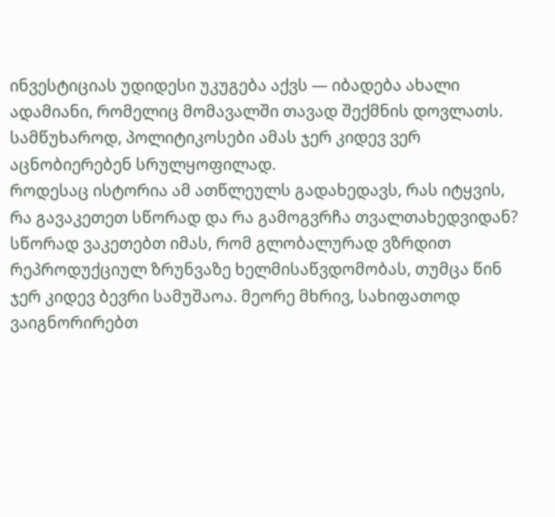ინვესტიციას უდიდესი უკუგება აქვს — იბადება ახალი ადამიანი, რომელიც მომავალში თავად შექმნის დოვლათს. სამწუხაროდ, პოლიტიკოსები ამას ჯერ კიდევ ვერ აცნობიერებენ სრულყოფილად.
როდესაც ისტორია ამ ათწლეულს გადახედავს, რას იტყვის, რა გავაკეთეთ სწორად და რა გამოგვრჩა თვალთახედვიდან?
სწორად ვაკეთებთ იმას, რომ გლობალურად ვზრდით რეპროდუქციულ ზრუნვაზე ხელმისაწვდომობას, თუმცა წინ ჯერ კიდევ ბევრი სამუშაოა. მეორე მხრივ, სახიფათოდ ვაიგნორირებთ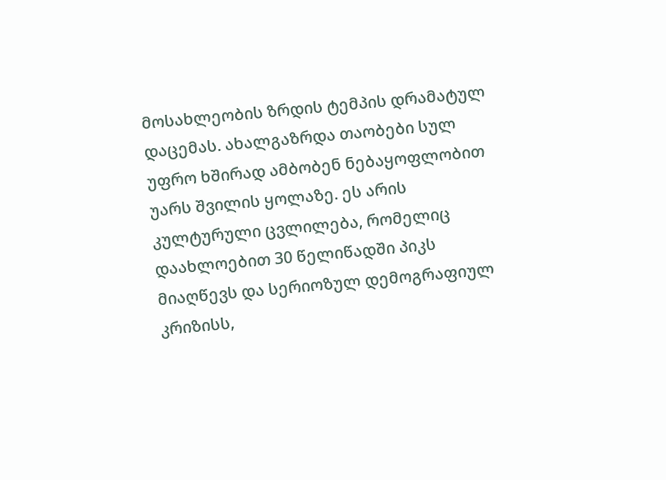მოსახლეობის ზრდის ტემპის დრამატულ დაცემას. ახალგაზრდა თაობები სულ უფრო ხშირად ამბობენ ნებაყოფლობით უარს შვილის ყოლაზე. ეს არის კულტურული ცვლილება, რომელიც დაახლოებით 30 წელიწადში პიკს მიაღწევს და სერიოზულ დემოგრაფიულ კრიზისს,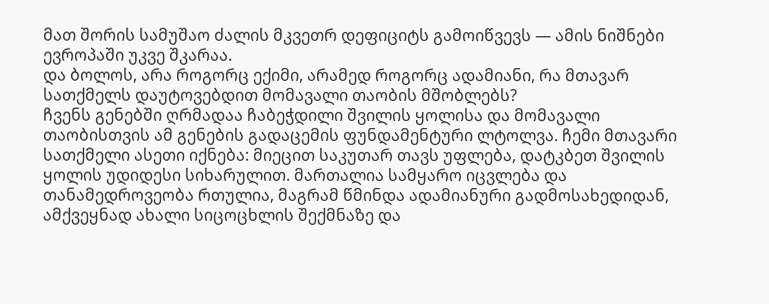მათ შორის სამუშაო ძალის მკვეთრ დეფიციტს გამოიწვევს — ამის ნიშნები ევროპაში უკვე შკარაა.
და ბოლოს, არა როგორც ექიმი, არამედ როგორც ადამიანი, რა მთავარ სათქმელს დაუტოვებდით მომავალი თაობის მშობლებს?
ჩვენს გენებში ღრმადაა ჩაბეჭდილი შვილის ყოლისა და მომავალი თაობისთვის ამ გენების გადაცემის ფუნდამენტური ლტოლვა. ჩემი მთავარი სათქმელი ასეთი იქნება: მიეცით საკუთარ თავს უფლება, დატკბეთ შვილის ყოლის უდიდესი სიხარულით. მართალია სამყარო იცვლება და თანამედროვეობა რთულია, მაგრამ წმინდა ადამიანური გადმოსახედიდან, ამქვეყნად ახალი სიცოცხლის შექმნაზე და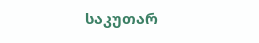საკუთარ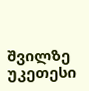შვილზე უკეთესი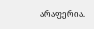არაფერია.